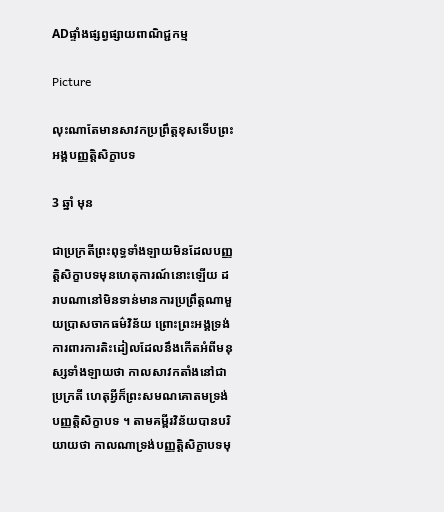ADផ្ទាំងផ្សព្វផ្សាយពាណិជ្ជកម្ម

Picture

លុះណាតែមានសាវកប្រព្រឹត្តខុសទើបព្រះអង្គបញ្ញត្តិសិក្ខាបទ

3 ឆ្នាំ មុន

ជាប្រក្រតីព្រះពុទ្ធទាំងឡាយមិនដែលបញ្ញតិ្តសិក្ខាបទមុនហេតុការណ៍នោះឡើយ ដរាបណានៅមិនទាន់មានការប្រព្រឹត្តណាមួយប្រាសចាកធម៌វិន័យ ព្រោះព្រះអង្គទ្រង់ការពារការតិះដៀលដែលនឹងកើតអំពីមនុស្សទាំងឡាយថា កាលសាវកតាំងនៅជាប្រក្រតី ហេតុអ្វីក៏ព្រះសមណគោតមទ្រង់បញ្ញត្តិសិក្ខាបទ ។ តាមគម្ពីរវិន័យបានបរិយាយថា កាលណាទ្រង់បញ្ញត្តិសិក្ខាបទមុ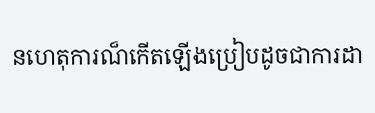នហេតុការណ៏កើតឡើងប្រៀបដូចជាការដា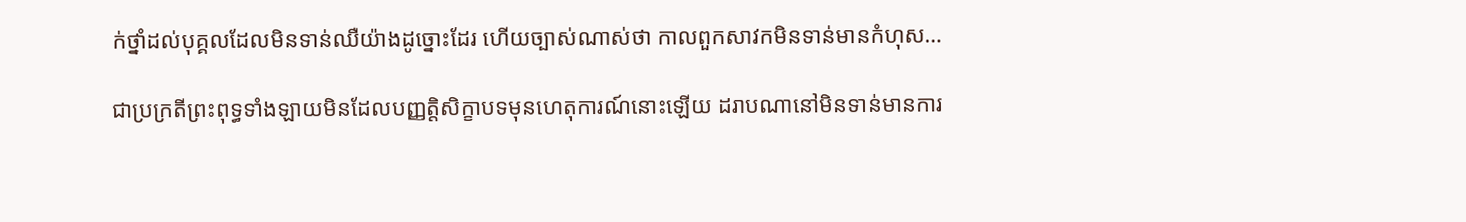ក់ថ្នាំដល់បុគ្គលដែលមិនទាន់ឈឺយ៉ាងដូច្នោះដែរ ហើយច្បាស់ណាស់ថា កាលពួកសាវកមិនទាន់មានកំហុស…

ជាប្រក្រតីព្រះពុទ្ធទាំងឡាយមិនដែលបញ្ញតិ្តសិក្ខាបទមុនហេតុការណ៍នោះឡើយ ដរាបណានៅមិនទាន់មានការ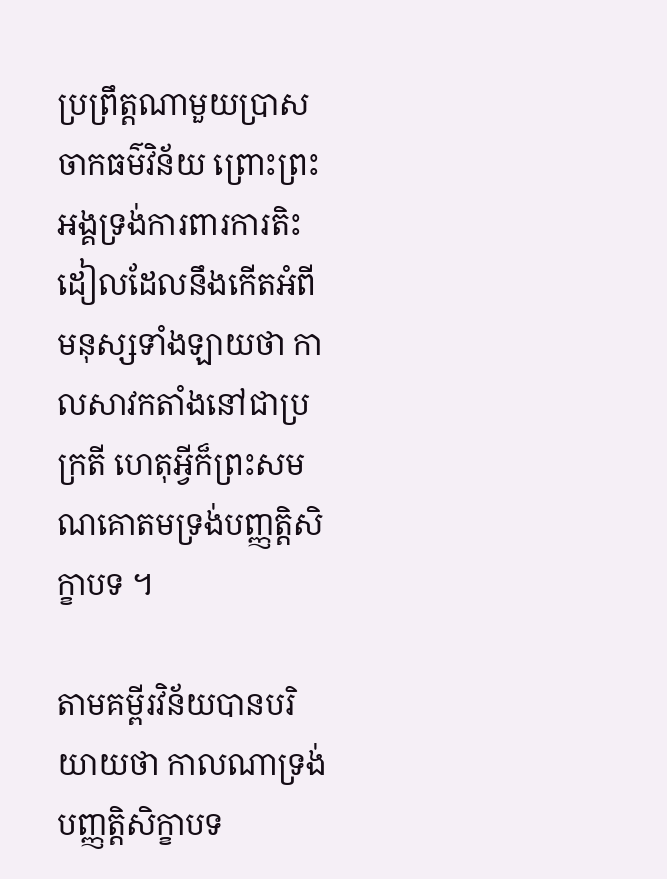ប្រព្រឹត្តណាមួយប្រាសចាកធម៌វិន័យ ព្រោះព្រះអង្គទ្រង់ការពារការតិះដៀលដែលនឹងកើតអំពីមនុស្សទាំងឡាយថា កាលសាវកតាំងនៅជាប្រក្រតី ហេតុអ្វីក៏ព្រះសមណគោតមទ្រង់បញ្ញត្តិសិក្ខាបទ ។

តាមគម្ពីរវិន័យបានបរិយាយថា កាលណាទ្រង់បញ្ញត្តិសិក្ខាបទ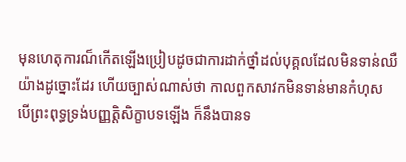មុនហេតុការណ៏កើតឡើងប្រៀបដូចជាការដាក់ថ្នាំដល់បុគ្គលដែលមិនទាន់ឈឺយ៉ាងដូច្នោះដែរ ហើយច្បាស់ណាស់ថា កាលពួកសាវកមិនទាន់មានកំហុស បើព្រះពុទ្ធទ្រង់បញ្ញត្តិសិក្ខាបទឡើង ក៏នឹងបានទ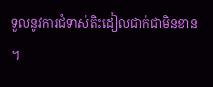ទួលនូវការជំទាស់តិះដៀលជាក់ជាមិនខាន ។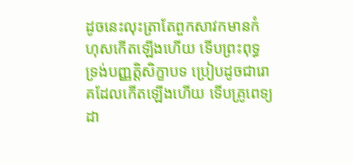ដូចនេះលុះត្រាតែពួកសាវកមានកំហុសកើតឡើងហើយ ទើបព្រះពុទ្ធទ្រង់បញ្ញត្តិសិក្ខាបទ ប្រៀបដូចជារោគដែលកើតឡើងហើយ ទើបគ្រូពេទ្យដា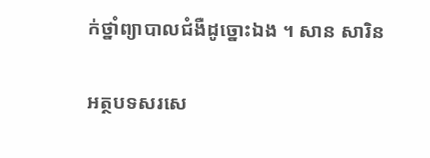ក់ថ្នាំព្យាបាលជំងឺដូច្នោះឯង ។ សាន សារិន

អត្ថបទសរសេ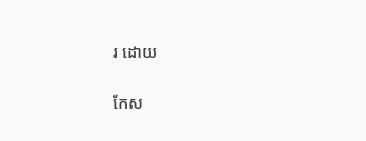រ ដោយ

កែស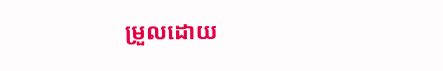ម្រួលដោយ